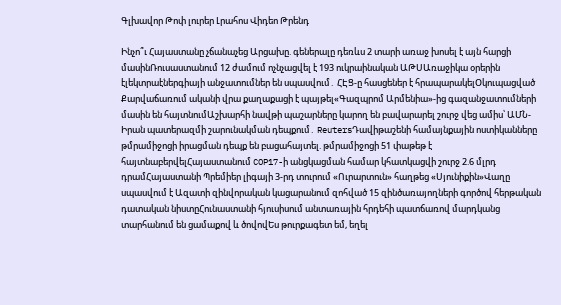Գլխավոր Թոփ լուրեր Լրահոս Վիդեո Թրենդ

Ինչո՞ւ Հայաստանը չճանաչեց Արցախը. գեներալը դեռևս 2 տարի առաջ խոսել է այն հարցի մասինՌուսաստանում 12 ժամում ոչնչացվել է 193 ուկրաինական ԱԹՍԱռաջիկա օրերին էլեկտրաէներգիայի անջատումներ են սպասվում․ ՀԷՑ-ը հասցեներ է հրապարակելՕկուպացված Քարվաճառում ականի վրա քաղաքացի է պայթել«Գազպրոմ Արմենիա»-ից գազանջատումների մասին են հայտնումԱշխարհի նավթի պաշարները կարող են բավարարել շուրջ վեց ամիս՝ ԱՄՆ-Իրան պատերազմի շարունակման դեպքում․ ReutersԴավիթաշենի համայնքային ոստիկանները թմրամիջոցի իրացման դեպք են բացահայտել. թմրամիջոցի 51 փաթեթ է հայտնաբերվելՀայաստանում COP17-ի անցկացման համար կհատկացվի շուրջ 2.6 մլրդ դրամՀայաստանի Պրեմիեր լիգայի 3-րդ տուրում «Ուրարտուն» հաղթեց «Սյունիքին»Վաղը սպասվում է Ազատի զինվորական կացարանում զոհված 15 զինծառայողների գործով հերթական դատական նիստըՀունաստանի հյուսիսում անտառային հրդեհի պատճառով մարդկանց տարհանում են ցամաքով և ծովովԵս թուրքագետ եմ, եղել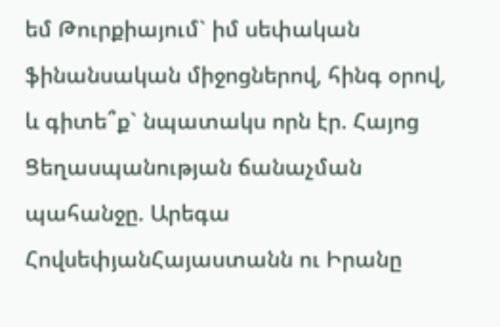եմ Թուրքիայում` իմ սեփական ֆինանսական միջոցներով, հինգ օրով, և գիտե՞ք` նպատակս որն էր. Հայոց Ցեղասպանության ճանաչման պահանջը. Արեգա ՀովսեփյանՀայաստանն ու Իրանը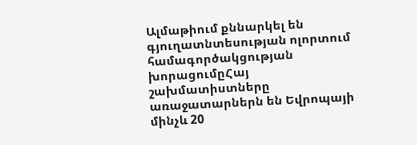Ալմաթիում քննարկել են գյուղատնտեսության ոլորտում համագործակցության խորացումըՀայ շախմատիստները առաջատարներն են Եվրոպայի մինչև 20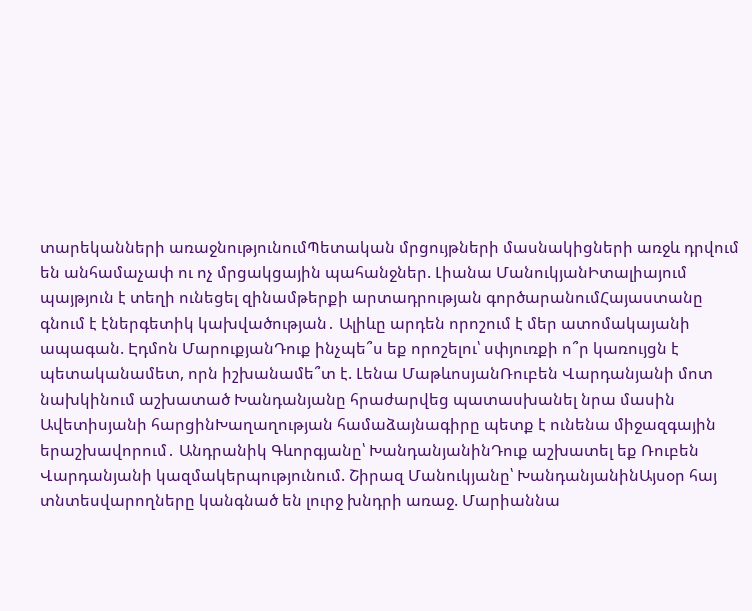տարեկանների առաջնությունումՊետական մրցույթների մասնակիցների առջև դրվում են անհամաչափ ու ոչ մրցակցային պահանջներ. Լիանա ՄանուկյանԻտալիայում պայթյուն է տեղի ունեցել զինամթերքի արտադրության գործարանումՀայաստանը գնում է էներգետիկ կախվածության․ Ալիևը արդեն որոշում է մեր ատոմակայանի ապագան. Էդմոն ՄարուքյանԴուք ինչպե՞ս եք որոշելու՝ սփյուռքի ո՞ր կառույցն է պետականամետ, որն իշխանամե՞տ է. Լենա ՄաթևոսյանՌուբեն Վարդանյանի մոտ նախկինում աշխատած Խանդանյանը հրաժարվեց պատասխանել նրա մասին Ավետիսյանի հարցինԽաղաղության համաձայնագիրը պետք է ունենա միջազգային երաշխավորում․ Անդրանիկ Գևորգյանը՝ ԽանդանյանինԴուք աշխատել եք Ռուբեն Վարդանյանի կազմակերպությունում. Շիրազ Մանուկյանը՝ ԽանդանյանինԱյսօր հայ տնտեսվարողները կանգնած են լուրջ խնդրի առաջ. Մարիաննա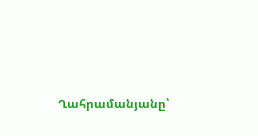Ղահրամանյանը՝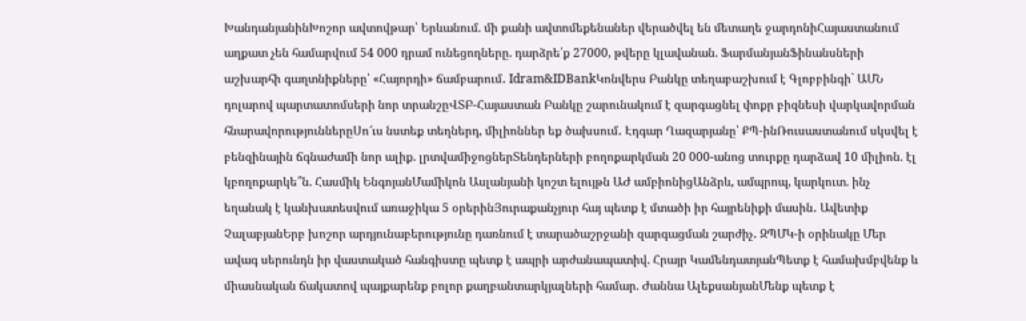ԽանդանյանինԽոշոր ավտովթար՝ Երևանում. մի քանի ավտոմեքենաներ վերածվել են մետաղե ջարդոնիՀայաստանում աղքատ չեն համարվում 54 000 դրամ ունեցողները. դարձրե՛ք 27000, թվերը կլավանան. ՖարմանյանՖինանսների աշխարհի գաղտնիքները՝ «Հայորդի» ճամբարում․ Idram&IDBankԿոնվերս Բանկը տեղաբաշխում է Գլոբբինգի` ԱՄՆ դոլարով պարտատոմսերի նոր տրանշըՎՏԲ-Հայաստան Բանկը շարունակում է զարգացնել փոքր բիզնեսի վարկավորման հնարավորություններըՍո՜ւս նստեք տեղներդ, միլիոններ եք ծախսում․ Էդգար Ղազարյանը՝ ՔՊ-ինՌուսաստանում սկսվել է բենզինային ճգնաժամի նոր ալիք. լրտվամիջոցներՏենդերների բողոքարկման 20 000-անոց տուրքը դարձավ 10 միլիոն. էլ կբողոքարկե՞ն. Հասմիկ ԵնգոյանՄամիկոն Ասլանյանի կոշտ ելույթն ԱԺ ամբիոնիցԱնձրև, ամպրոպ, կարկուտ. ինչ եղանակ է կանխատեսվում առաջիկա 5 օրերինՅուրաքանչյուր հայ պետք է մտածի իր հայրենիքի մասին․ Ավետիք ՉալաբյանԵրբ խոշոր արդյունաբերությունը դառնում է տարածաշրջանի զարգացման շարժիչ․ ԶՊՄԿ-ի օրինակը Մեր ավագ սերունդն իր վաստակած հանգիստը պետք է ապրի արժանապատիվ. Հրայր ԿամենդատյանՊետք է համախմբվենք և միասնական ճակատով պայքարենք բոլոր քաղբանտարկյալների համար. Ժաննա ԱլեքսանյանՄենք պետք է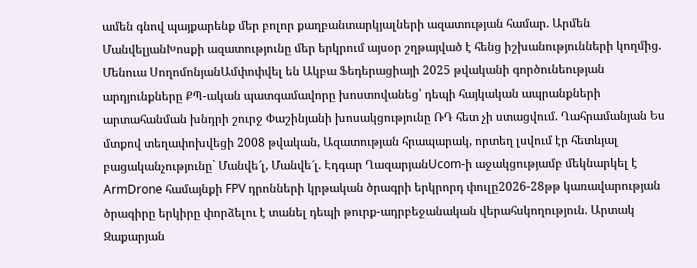ամեն գնով պայքարենք մեր բոլոր քաղբանտարկյալների ազատության համար. Արմեն ՄանվելյանԽոսքի ազատությունը մեր երկրում այսօր շղթայված է հենց իշխանությունների կողմից. Մենուա ՍողոմոնյանԱմփոփվել են Ակբա Ֆեդերացիայի 2025 թվականի գործունեության արդյունքները ՔՊ-ական պատգամավորը խոստովանեց՝ դեպի հայկական ապրանքների արտահանման խնդրի շուրջ Փաշինյանի խոսակցությունը ՌԴ հետ չի ստացվում. Ղահրամանյան Ես մտքով տեղափոխվեցի 2008 թվական, Ազատության հրապարակ, որտեղ լսվում էր հետևյալ բացականչությունը` Մանվե՜լ, Մանվե՜լ. Էդգար ՂազարյանUcom-ի աջակցությամբ մեկնարկել է ArmDrone համայնքի FPV դրոնների կրթական ծրագրի երկրորդ փուլը2026-28թթ կառավարության ծրագիրը երկիրը փորձելու է տանել դեպի թուրք-ադրբեջանական վերահսկողություն. Արտակ Զաքարյան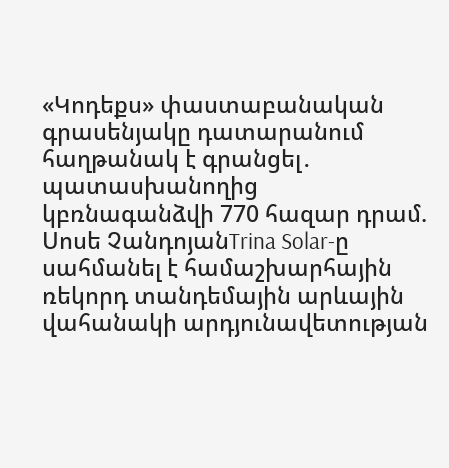«Կոդեքս» փաստաբանական գրասենյակը դատարանում հաղթանակ է գրանցել․ պատասխանողից կբռնագանձվի 770 հազար դրամ. Սոսե ՉանդոյանTrina Solar-ը սահմանել է համաշխարհային ռեկորդ տանդեմային արևային վահանակի արդյունավետության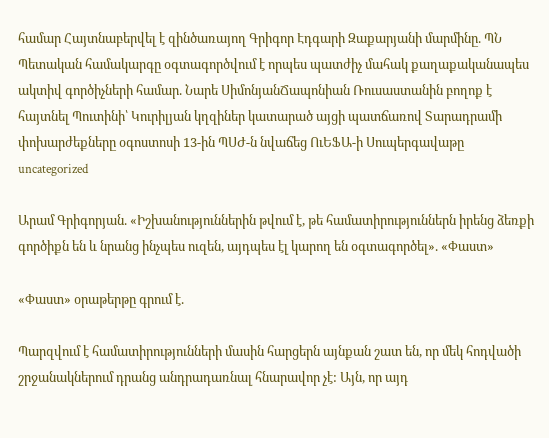համար Հայտնաբերվել է զինծառայող Գրիգոր Էդգարի Զաքարյանի մարմինը. ՊՆ Պետական համակարգը օգտագործվում է որպես պատժիչ մահակ քաղաքականապես ակտիվ գործիչների համար. Նարե ՍիմոնյանՃապոնիան Ռուսաստանին բողոք է հայտնել Պուտինի՝ Կուրիլյան կղզիներ կատարած այցի պատճառով Տարադրամի փոխարժեքները օգոստոսի 13-ին ՊՍԺ-ն նվաճեց ՈւԵՖԱ-ի Սուպերգավաթը
uncategorized

Արամ Գրիգորյան. «Իշխանություններին թվում է, թե համատիրություններն իրենց ձեռքի գործիքն են և նրանց ինչպես ուզեն, այդպես էլ կարող են օգտագործել». «Փաստ»

«Փաստ» օրաթերթը գրում է.

Պարզվում է համատիրությունների մասին հարցերն այնքան շատ են, որ մեկ հոդվածի շրջանակներում դրանց անդրադառնալ հնարավոր չէ: Այն, որ այդ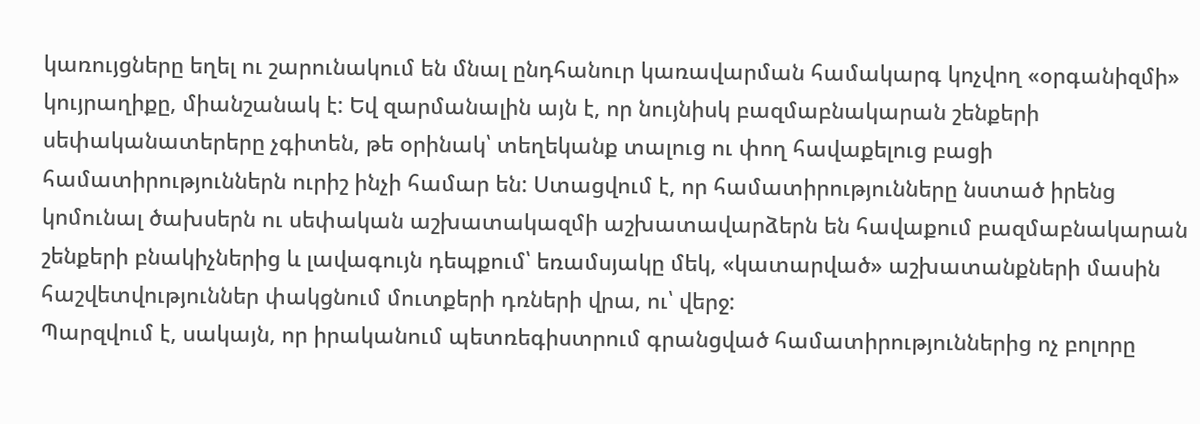կառույցները եղել ու շարունակում են մնալ ընդհանուր կառավարման համակարգ կոչվող «օրգանիզմի» կույրաղիքը, միանշանակ է: Եվ զարմանալին այն է, որ նույնիսկ բազմաբնակարան շենքերի սեփականատերերը չգիտեն, թե օրինակ՝ տեղեկանք տալուց ու փող հավաքելուց բացի համատիրություններն ուրիշ ինչի համար են: Ստացվում է, որ համատիրությունները նստած իրենց կոմունալ ծախսերն ու սեփական աշխատակազմի աշխատավարձերն են հավաքում բազմաբնակարան շենքերի բնակիչներից և լավագույն դեպքում՝ եռամսյակը մեկ, «կատարված» աշխատանքների մասին հաշվետվություններ փակցնում մուտքերի դռների վրա, ու՝ վերջ:
Պարզվում է, սակայն, որ իրականում պետռեգիստրում գրանցված համատիրություններից ոչ բոլորը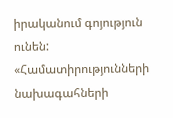իրականում գոյություն ունեն: «Համատիրությունների նախագահների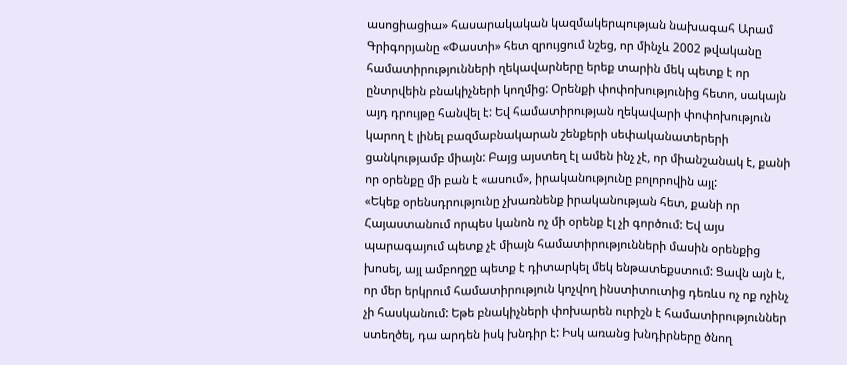ասոցիացիա» հասարակական կազմակերպության նախագահ Արամ Գրիգորյանը «Փաստի» հետ զրույցում նշեց, որ մինչև 2002 թվականը համատիրությունների ղեկավարները երեք տարին մեկ պետք է որ ընտրվեին բնակիչների կողմից: Օրենքի փոփոխությունից հետո, սակայն այդ դրույթը հանվել է: Եվ համատիրության ղեկավարի փոփոխություն կարող է լինել բազմաբնակարան շենքերի սեփականատերերի ցանկությամբ միայն: Բայց այստեղ էլ ամեն ինչ չէ, որ միանշանակ է, քանի որ օրենքը մի բան է «ասում», իրականությունը բոլորովին այլ:
«Եկեք օրենսդրությունը չխառնենք իրականության հետ, քանի որ Հայաստանում որպես կանոն ոչ մի օրենք էլ չի գործում: Եվ այս պարագայում պետք չէ միայն համատիրությունների մասին օրենքից խոսել, այլ ամբողջը պետք է դիտարկել մեկ ենթատեքստում: Ցավն այն է, որ մեր երկրում համատիրություն կոչվող ինստիտուտից դեռևս ոչ ոք ոչինչ չի հասկանում: Եթե բնակիչների փոխարեն ուրիշն է համատիրություններ ստեղծել, դա արդեն իսկ խնդիր է: Իսկ առանց խնդիրները ծնող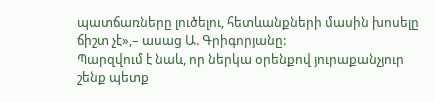պատճառները լուծելու, հետևանքների մասին խոսելը ճիշտ չէ»,– ասաց Ա. Գրիգորյանը:
Պարզվում է նաև, որ ներկա օրենքով յուրաքանչյուր շենք պետք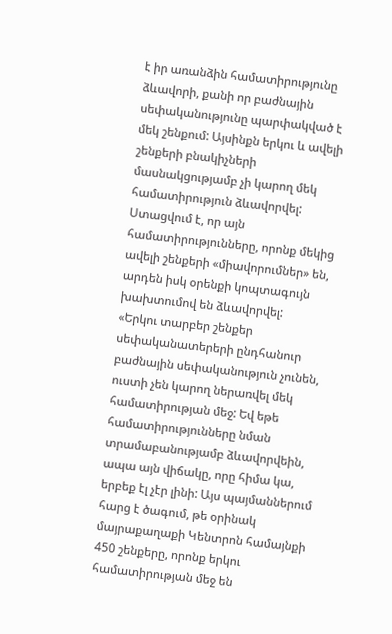է իր առանձին համատիրությունը ձևավորի, քանի որ բաժնային սեփականությունը պարփակված է մեկ շենքում: Այսինքն երկու և ավելի շենքերի բնակիչների մասնակցությամբ չի կարող մեկ համատիրություն ձևավորվել: Ստացվում է, որ այն համատիրությունները, որոնք մեկից ավելի շենքերի «միավորումներ» են, արդեն իսկ օրենքի կոպտագույն խախտումով են ձևավորվել:
«Երկու տարբեր շենքեր սեփականատերերի ընդհանուր բաժնային սեփականություն չունեն, ուստի չեն կարող ներառվել մեկ համատիրության մեջ: Եվ եթե համատիրությունները նման տրամաբանությամբ ձևավորվեին, ապա այն վիճակը, որը հիմա կա, երբեք էլ չէր լինի: Այս պայմաններում հարց է ծագում, թե օրինակ մայրաքաղաքի Կենտրոն համայնքի 450 շենքերը, որոնք երկու համատիրության մեջ են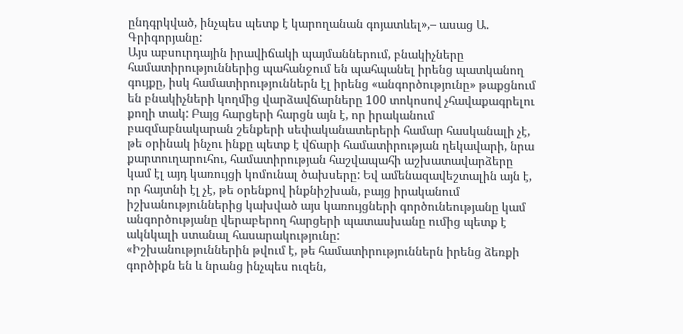ընդգրկված, ինչպես պետք է կարողանան գոյատևել»,– ասաց Ա. Գրիգորյանը:
Այս աբսուրդային իրավիճակի պայմաններում, բնակիչները համատիրություններից պահանջում են պահպանել իրենց պատկանող գույքը, իսկ համատիրություններն էլ իրենց «անգործությունը» թաքցնում են բնակիչների կողմից վարձավճարները 100 տոկոսով չհավաքագրելու քողի տակ: Բայց հարցերի հարցն այն է, որ իրականում բազմաբնակարան շենքերի սեփականատերերի համար հասկանալի չէ, թե օրինակ ինչու ինքը պետք է վճարի համատիրության ղեկավարի, նրա քարտուղարուհու, համատիրության հաշվապահի աշխատավարձերը կամ էլ այդ կառույցի կոմունալ ծախսերը: Եվ ամենազավեշտալին այն է, որ հայտնի էլ չէ, թե օրենքով ինքնիշխան, բայց իրականում իշխանություններից կախված այս կառույցների գործունեությանը կամ անգործությանը վերաբերող հարցերի պատասխանը ումից պետք է ակնկալի ստանալ հասարակությունը:
«Իշխանություններին թվում է, թե համատիրություններն իրենց ձեռքի գործիքն են և նրանց ինչպես ուզեն,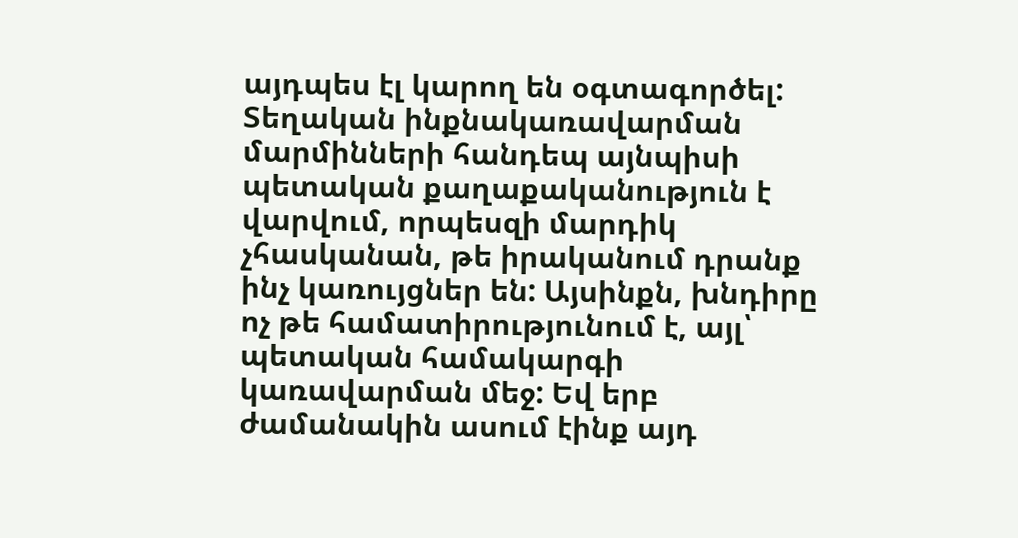այդպես էլ կարող են օգտագործել: Տեղական ինքնակառավարման մարմինների հանդեպ այնպիսի պետական քաղաքականություն է վարվում, որպեսզի մարդիկ չհասկանան, թե իրականում դրանք ինչ կառույցներ են: Այսինքն, խնդիրը ոչ թե համատիրությունում է, այլ՝ պետական համակարգի կառավարման մեջ: Եվ երբ ժամանակին ասում էինք այդ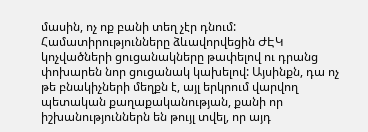մասին, ոչ ոք բանի տեղ չէր դնում: Համատիրությունները ձևավորվեցին ԺԷԿ կոչվածների ցուցանակները թափելով ու դրանց փոխարեն նոր ցուցանակ կախելով: Այսինքն, դա ոչ թե բնակիչների մեղքն է, այլ երկրում վարվող պետական քաղաքականության, քանի որ իշխանություններն են թույլ տվել, որ այդ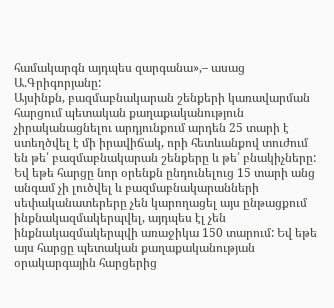համակարգն այդպես զարգանա»,– ասաց Ա.Գրիգորյանը:
Այսինքն, բազմաբնակարան շենքերի կառավարման հարցում պետական քաղաքականություն չիրականացնելու արդյունքում արդեն 25 տարի է ստեղծվել է մի իրավիճակ, որի հետևանքով տուժում են թե՛ բազմաբնակարան շենքերը և թե՛ բնակիչները: Եվ եթե հարցը նոր օրենքն ընդունելուց 15 տարի անց անգամ չի լուծվել և բազմաբնակարանների սեփականատերերը չեն կարողացել այս ընթացքում ինքնակազմակերպվել, այդպես էլ չեն ինքնակազմակերպվի առաջիկա 150 տարում: Եվ եթե այս հարցը պետական քաղաքականության օրակարգային հարցերից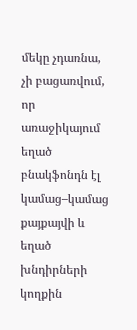մեկը չդառնա, չի բացառվում, որ առաջիկայում եղած բնակֆոնդն էլ կամաց–կամաց քայքայվի և եղած խնդիրների կողքին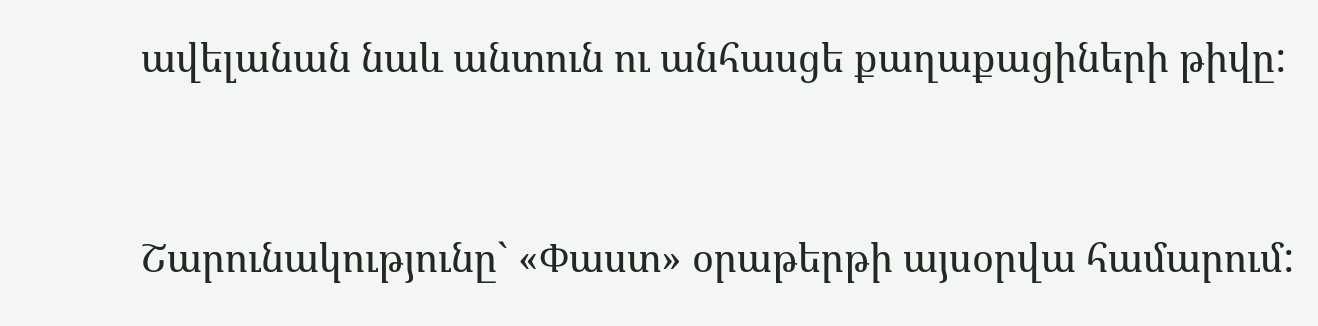ավելանան նաև անտուն ու անհասցե քաղաքացիների թիվը:



Շարունակությունը` «Փաստ» օրաթերթի այսօրվա համարում: